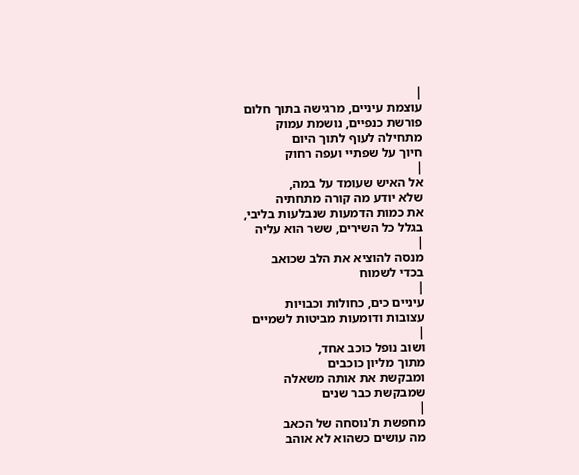|
עוצמת עיניים, מרגישה בתוך חלום
פורשת כנפיים, נושמת עמוק
מתחילה לעוף לתוך היום
חיוך על שפתיי ועפה רחוק
|
אל האיש שעומד על במה,
שלא יודע מה קורה מתחתיה
את כמות הדמעות שנבלעות בליבי,
בגלל כל השירים, ששר הוא עליה
|
מנסה להוציא את הלב שכואב
בכדי לשמוח
|
עיניים כים, כחולות וכבויות
עצובות ודומעות מביטות לשמיים
|
ושוב נופל כוכב אחד,
מתוך מליון כוכבים
ומבקשת את אותה משאלה
שמבקשת כבר שנים
|
מחפשת ת'נוסחה של הכאב
מה עושים כשהוא לא אוהב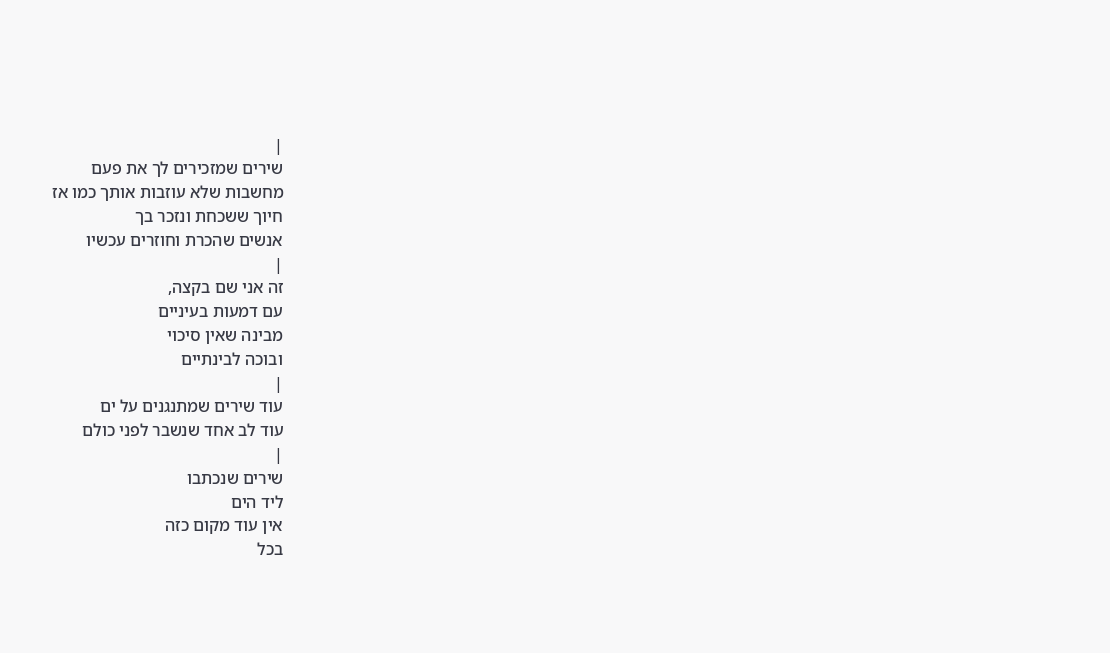|
שירים שמזכירים לך את פעם
מחשבות שלא עוזבות אותך כמו אז
חיוך ששכחת ונזכר בך
אנשים שהכרת וחוזרים עכשיו
|
זה אני שם בקצה,
עם דמעות בעיניים
מבינה שאין סיכוי
ובוכה לבינתיים
|
עוד שירים שמתנגנים על ים
עוד לב אחד שנשבר לפני כולם
|
שירים שנכתבו
ליד הים
אין עוד מקום כזה
בכל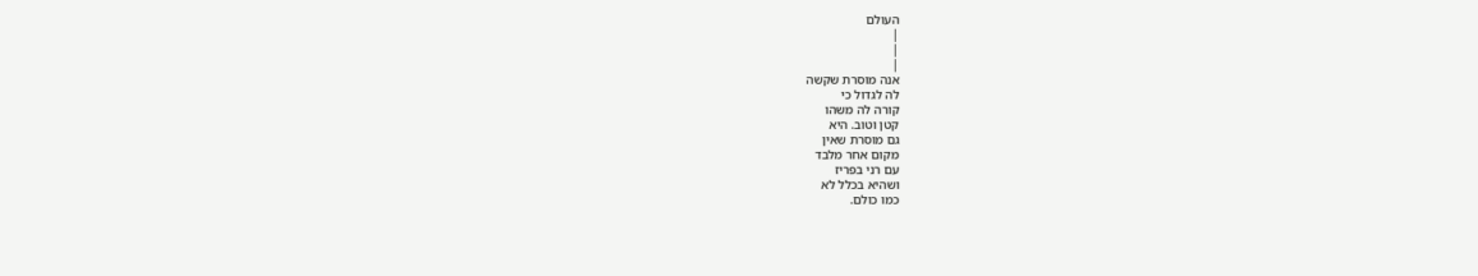העולם
|
|
|
אנה מוסרת שקשה
לה לגדול כי
קורה לה משהו
קטן וטוב. היא
גם מוסרת שאין
מקום אחר מלבד
עם רני בפריז
ושהיא בכלל לא
כמו כולם.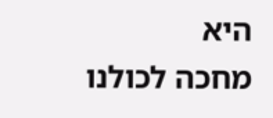היא
מחכה לכולנו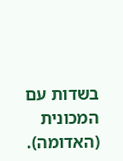בשדות עם
המכונית
(האדומה).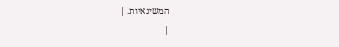המשינאיות. |
|